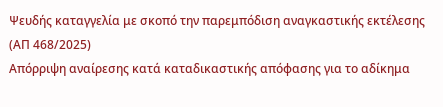Ψευδής καταγγελία με σκοπό την παρεμπόδιση αναγκαστικής εκτέλεσης (ΑΠ 468/2025)
Απόρριψη αναίρεσης κατά καταδικαστικής απόφασης για το αδίκημα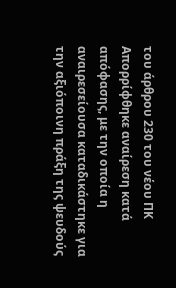του άρθρου 230 του νέου ΠΚ
Απορρίφθηκε αναίρεση κατά απόφασης, με την οποία η αναιρεσείουσα καταδικάστηκε για την αξιόποινη πράξη της ψευδούς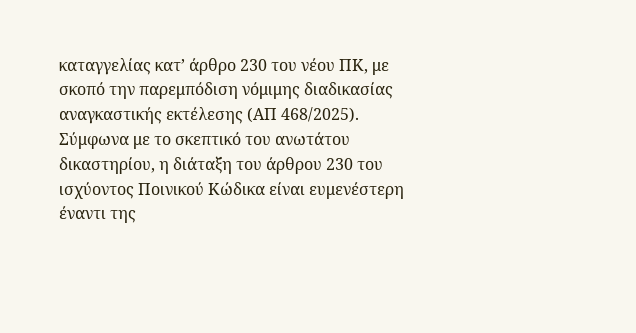καταγγελίας κατ’ άρθρο 230 του νέου ΠΚ, με σκοπό την παρεμπόδιση νόμιμης διαδικασίας αναγκαστικής εκτέλεσης (ΑΠ 468/2025).
Σύμφωνα με το σκεπτικό του ανωτάτου δικαστηρίου, η διάταξη του άρθρου 230 του ισχύοντος Ποινικού Κώδικα είναι ευμενέστερη έναντι της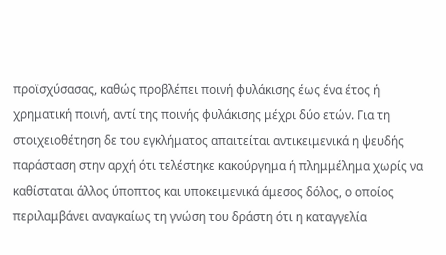προϊσχύσασας, καθώς προβλέπει ποινή φυλάκισης έως ένα έτος ή χρηματική ποινή, αντί της ποινής φυλάκισης μέχρι δύο ετών. Για τη στοιχειοθέτηση δε του εγκλήματος απαιτείται αντικειμενικά η ψευδής παράσταση στην αρχή ότι τελέστηκε κακούργημα ή πλημμέλημα χωρίς να καθίσταται άλλος ύποπτος και υποκειμενικά άμεσος δόλος, ο οποίος περιλαμβάνει αναγκαίως τη γνώση του δράστη ότι η καταγγελία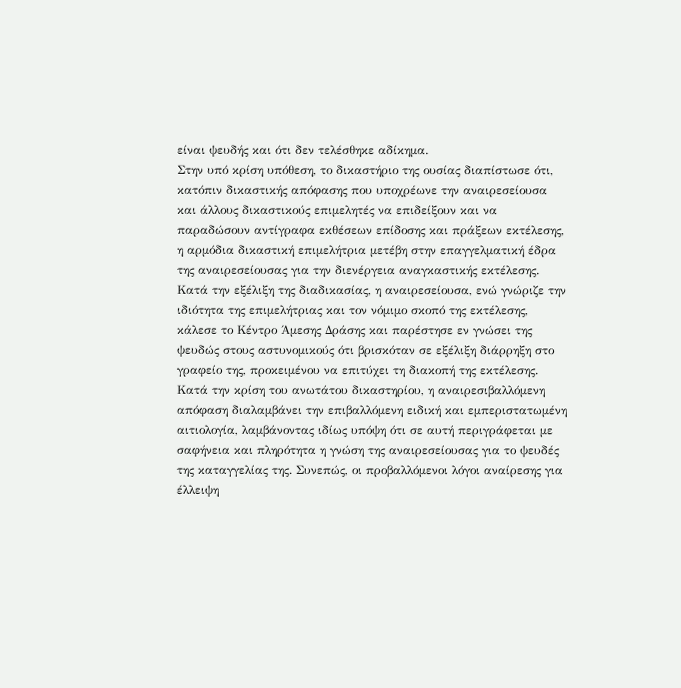είναι ψευδής και ότι δεν τελέσθηκε αδίκημα.
Στην υπό κρίση υπόθεση, το δικαστήριο της ουσίας διαπίστωσε ότι, κατόπιν δικαστικής απόφασης που υποχρέωνε την αναιρεσείουσα και άλλους δικαστικούς επιμελητές να επιδείξουν και να παραδώσουν αντίγραφα εκθέσεων επίδοσης και πράξεων εκτέλεσης, η αρμόδια δικαστική επιμελήτρια μετέβη στην επαγγελματική έδρα της αναιρεσείουσας για την διενέργεια αναγκαστικής εκτέλεσης. Κατά την εξέλιξη της διαδικασίας, η αναιρεσείουσα, ενώ γνώριζε την ιδιότητα της επιμελήτριας και τον νόμιμο σκοπό της εκτέλεσης, κάλεσε το Κέντρο Άμεσης Δράσης και παρέστησε εν γνώσει της ψευδώς στους αστυνομικούς ότι βρισκόταν σε εξέλιξη διάρρηξη στο γραφείο της, προκειμένου να επιτύχει τη διακοπή της εκτέλεσης.
Κατά την κρίση του ανωτάτου δικαστηρίου, η αναιρεσιβαλλόμενη απόφαση διαλαμβάνει την επιβαλλόμενη ειδική και εμπεριστατωμένη αιτιολογία, λαμβάνοντας ιδίως υπόψη ότι σε αυτή περιγράφεται με σαφήνεια και πληρότητα η γνώση της αναιρεσείουσας για το ψευδές της καταγγελίας της. Συνεπώς, οι προβαλλόμενοι λόγοι αναίρεσης για έλλειψη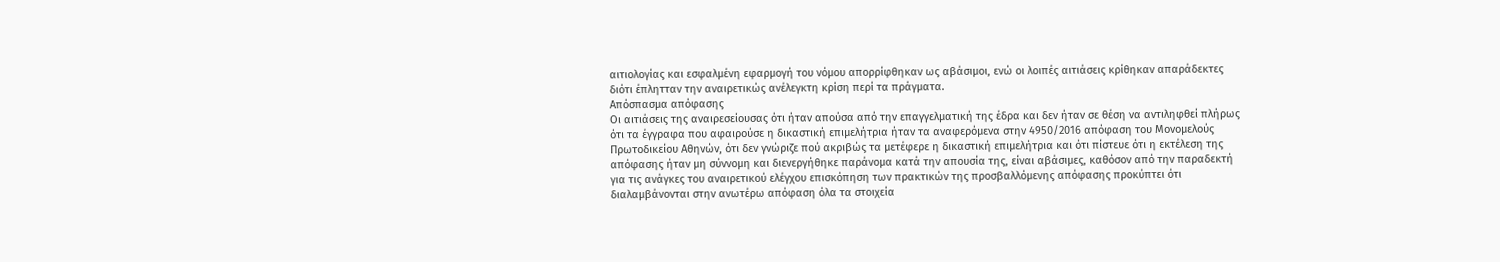αιτιολογίας και εσφαλμένη εφαρμογή του νόμου απορρίφθηκαν ως αβάσιμοι, ενώ οι λοιπές αιτιάσεις κρίθηκαν απαράδεκτες διότι έπλητταν την αναιρετικώς ανέλεγκτη κρίση περί τα πράγματα.
Απόσπασμα απόφασης
Οι αιτιάσεις της αναιρεσείουσας ότι ήταν απούσα από την επαγγελματική της έδρα και δεν ήταν σε θέση να αντιληφθεί πλήρως ότι τα έγγραφα που αφαιρούσε η δικαστική επιμελήτρια ήταν τα αναφερόμενα στην 4950/2016 απόφαση του Μονομελούς Πρωτοδικείου Αθηνών, ότι δεν γνώριζε πού ακριβώς τα μετέφερε η δικαστική επιμελήτρια και ότι πίστευε ότι η εκτέλεση της απόφασης ήταν μη σύννομη και διενεργήθηκε παράνομα κατά την απουσία της, είναι αβάσιμες, καθόσον από την παραδεκτή για τις ανάγκες του αναιρετικού ελέγχου επισκόπηση των πρακτικών της προσβαλλόμενης απόφασης προκύπτει ότι διαλαμβάνονται στην ανωτέρω απόφαση όλα τα στοιχεία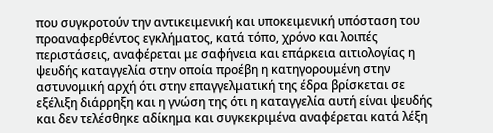που συγκροτούν την αντικειμενική και υποκειμενική υπόσταση του προαναφερθέντος εγκλήματος, κατά τόπο, χρόνο και λοιπές περιστάσεις, αναφέρεται με σαφήνεια και επάρκεια αιτιολογίας η ψευδής καταγγελία στην οποία προέβη η κατηγορουμένη στην αστυνομική αρχή ότι στην επαγγελματική της έδρα βρίσκεται σε εξέλιξη διάρρηξη και η γνώση της ότι η καταγγελία αυτή είναι ψευδής και δεν τελέσθηκε αδίκημα και συγκεκριμένα αναφέρεται κατά λέξη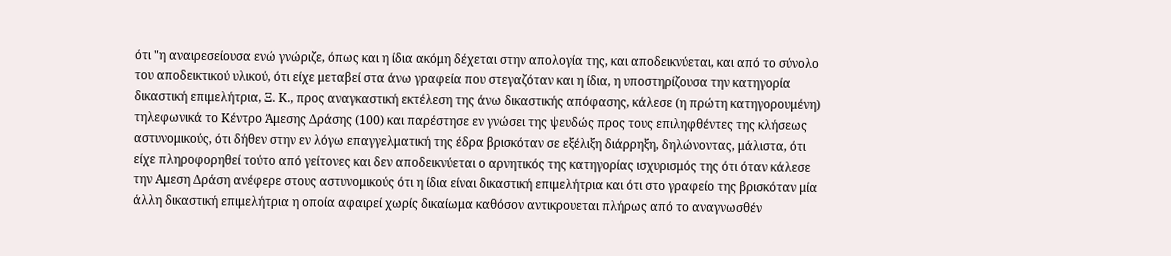ότι "η αναιρεσείουσα ενώ γνώριζε, όπως και η ίδια ακόμη δέχεται στην απολογία της, και αποδεικνύεται, και από το σύνολο του αποδεικτικού υλικού, ότι είχε μεταβεί στα άνω γραφεία που στεγαζόταν και η ίδια, η υποστηρίζουσα την κατηγορία δικαστική επιμελήτρια, Ξ. Κ., προς αναγκαστική εκτέλεση της άνω δικαστικής απόφασης, κάλεσε (η πρώτη κατηγορουμένη) τηλεφωνικά το Κέντρο Άμεσης Δράσης (100) και παρέστησε εν γνώσει της ψευδώς προς τους επιληφθέντες της κλήσεως αστυνομικούς, ότι δήθεν στην εν λόγω επαγγελματική της έδρα βρισκόταν σε εξέλιξη διάρρηξη, δηλώνοντας, μάλιστα, ότι είχε πληροφορηθεί τούτο από γείτονες και δεν αποδεικνύεται ο αρνητικός της κατηγορίας ισχυρισμός της ότι όταν κάλεσε την Αμεση Δράση ανέφερε στους αστυνομικούς ότι η ίδια είναι δικαστική επιμελήτρια και ότι στο γραφείο της βρισκόταν μία άλλη δικαστική επιμελήτρια η οποία αφαιρεί χωρίς δικαίωμα καθόσον αντικρουεται πλήρως από το αναγνωσθέν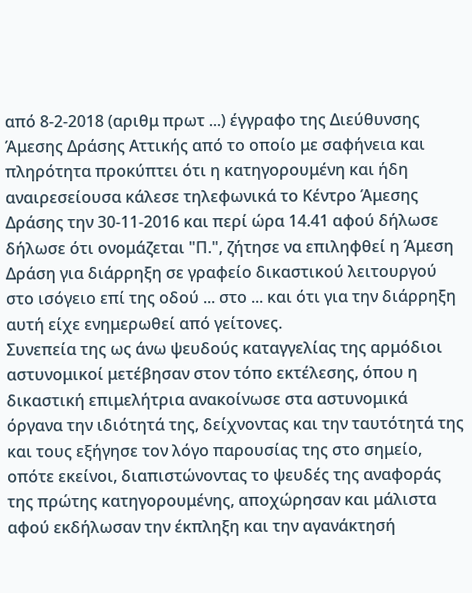από 8-2-2018 (αριθμ πρωτ ...) έγγραφο της Διεύθυνσης Άμεσης Δράσης Αττικής από το οποίο με σαφήνεια και πληρότητα προκύπτει ότι η κατηγορουμένη και ήδη αναιρεσείουσα κάλεσε τηλεφωνικά το Κέντρο Άμεσης Δράσης την 30-11-2016 και περί ώρα 14.41 αφού δήλωσε δήλωσε ότι ονομάζεται "Π.", ζήτησε να επιληφθεί η Άμεση Δράση για διάρρηξη σε γραφείο δικαστικού λειτουργού στο ισόγειο επί της οδού ... στο ... και ότι για την διάρρηξη αυτή είχε ενημερωθεί από γείτονες.
Συνεπεία της ως άνω ψευδούς καταγγελίας της αρμόδιοι αστυνομικοί μετέβησαν στον τόπο εκτέλεσης, όπου η δικαστική επιμελήτρια ανακοίνωσε στα αστυνομικά όργανα την ιδιότητά της, δείχνοντας και την ταυτότητά της και τους εξήγησε τον λόγο παρουσίας της στο σημείο, οπότε εκείνοι, διαπιστώνοντας το ψευδές της αναφοράς της πρώτης κατηγορουμένης, αποχώρησαν και μάλιστα αφού εκδήλωσαν την έκπληξη και την αγανάκτησή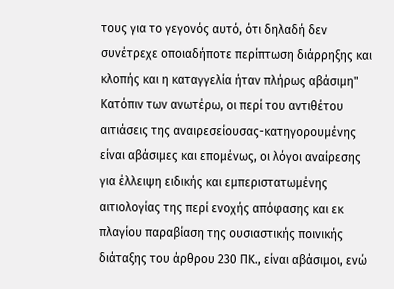τους για το γεγονός αυτό, ότι δηλαδή δεν συνέτρεχε οποιαδήποτε περίπτωση διάρρηξης και κλοπής και η καταγγελία ήταν πλήρως αβάσιμη" Κατόπιν των ανωτέρω, οι περί του αντιθέτου αιτιάσεις της αναιρεσείουσας-κατηγορουμένης είναι αβάσιμες και επομένως, οι λόγοι αναίρεσης για έλλειψη ειδικής και εμπεριστατωμένης αιτιολογίας της περί ενοχής απόφασης και εκ πλαγίου παραβίαση της ουσιαστικής ποινικής διάταξης του άρθρου 230 ΠΚ., είναι αβάσιμοι, ενώ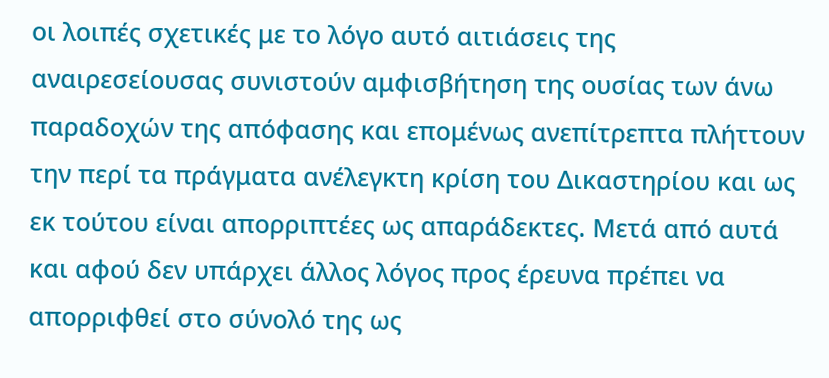οι λοιπές σχετικές με το λόγο αυτό αιτιάσεις της αναιρεσείουσας συνιστούν αμφισβήτηση της ουσίας των άνω παραδοχών της απόφασης και επομένως ανεπίτρεπτα πλήττουν την περί τα πράγματα ανέλεγκτη κρίση του Δικαστηρίου και ως εκ τούτου είναι απορριπτέες ως απαράδεκτες. Μετά από αυτά και αφού δεν υπάρχει άλλος λόγος προς έρευνα πρέπει να απορριφθεί στο σύνολό της ως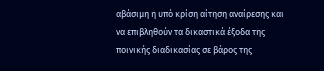αβάσιμη η υπό κρίση αίτηση αναίρεσης και να επιβληθούν τα δικαστικά έξοδα της ποινικής διαδικασίας σε βάρος της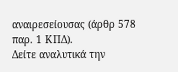αναιρεσείουσας (άρθρ 578 παρ. 1 ΚΠΔ).
Δείτε αναλυτικά την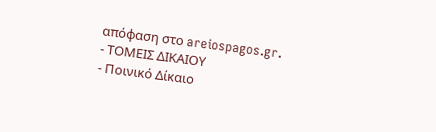απόφαση στο areiospagos.gr.
- ΤΟΜΕΙΣ ΔΙΚΑΙΟΥ
- Ποινικό Δίκαιο